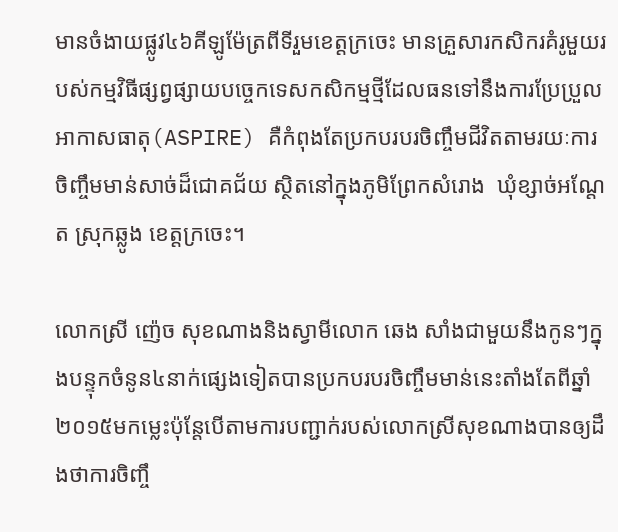មានចំងាយផ្លូវ៤៦គីឡូម៉ែត្រពីទីរួមខេត្តក្រចេះ មានគ្រួសារកសិករគំរូមួយរបស់កម្មវិធីផ្សព្វផ្សាយបច្ចេកទេសកសិកម្មថ្មីដែលធនទៅនឹងការប្រែប្រួលអាកាសធាតុ(ASPIRE) គឺកំពុងតែប្រកបរបរចិញ្ចឹមជីវិតតាមរយៈការចិញ្ចឹមមាន់សាច់ដ៏ជោគជ័យ ស្ថិតនៅក្នុងភូមិព្រែកសំរោង  ឃុំខ្សាច់អណ្តែត ស្រុកឆ្លូង ខេត្តក្រចេះ។

លោកស្រី ញ៉េច សុខណាងនិងស្វាមីលោក ឆេង សាំងជាមួយនឹងកូនៗក្នុងបន្ទុកចំនូន៤នាក់ផ្សេងទៀតបានប្រកបរបរចិញ្ចឹមមាន់នេះតាំងតែពីឆ្នាំ២០១៥មកម្លេះប៉ុន្តែបើតាមការបញ្ជាក់របស់លោកស្រីសុខណាងបានឲ្យដឹងថាការចិញ្ចឹ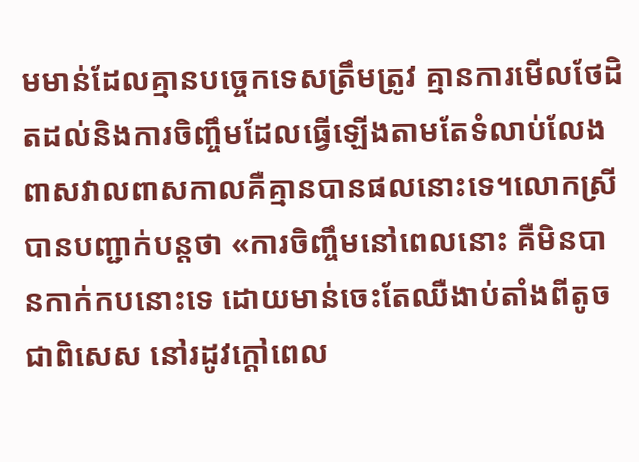មមាន់ដែលគ្មានបច្ចេកទេសត្រឹមត្រូវ គ្មានការមើលថែដិតដល់និងការចិញ្ចឹមដែលធ្វើឡើងតាមតែទំលាប់លែងពាសវាលពាសកាលគឺគ្មានបានផលនោះទេ។លោកស្រីបានបញ្ជាក់បន្តថា «ការចិញ្ចឹមនៅពេលនោះ គឺមិនបានកាក់កបនោះទេ ដោយមាន់ចេះតែឈឺងាប់តាំងពីតូច ជាពិសេស នៅរដូវក្តៅពេល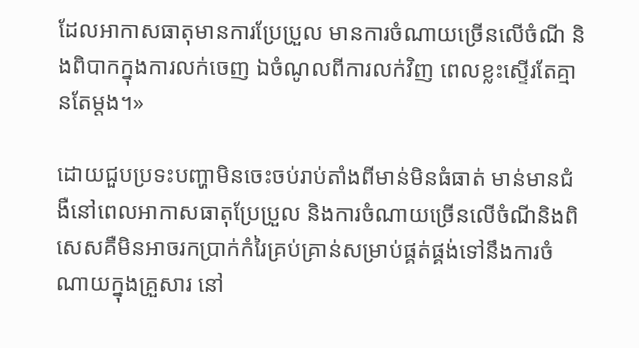ដែលអាកាសធាតុមានការប្រែប្រួល មានការចំណាយច្រើនលើចំណី និងពិបាកក្នុងការលក់ចេញ ឯចំណូលពីការលក់វិញ ពេលខ្លះស្ទើរតែគ្មានតែម្តង។»

ដោយជួបប្រទះបញ្ហាមិនចេះចប់រាប់តាំងពីមាន់មិនធំធាត់ មាន់មានជំងឺនៅពេលអាកាសធាតុប្រែប្រួល និងការចំណាយច្រើនលើចំណីនិងពិសេសគឺមិនអាចរកប្រាក់កំរៃគ្រប់គ្រាន់សម្រាប់ផ្គត់ផ្គង់ទៅនឹងការចំណាយក្នុងគ្រួសារ នៅ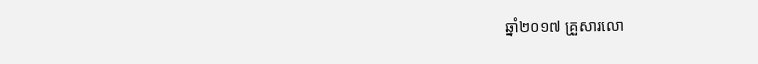ឆ្នាំ២០១៧ គ្រួសារលោ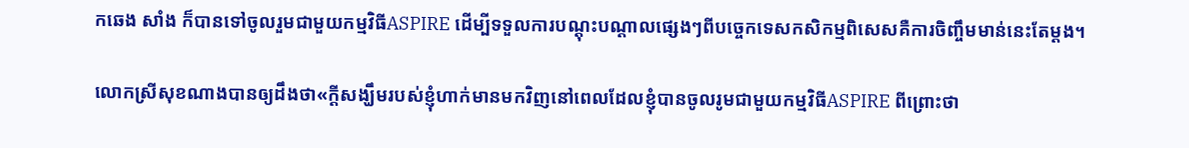កឆេង សាំង ក៏បានទៅចូលរួមជាមួយកម្មវិធីASPIRE ដើម្បីទទួលការបណ្តុះបណ្តាលផ្សេងៗពីបច្ចេកទេសកសិកម្មពិសេសគឺការចិញ្ចឹមមាន់នេះតែម្តង។

លោកស្រីសុខណាងបានឲ្យដឹងថា«ក្តីសង្ឃឹមរបស់ខ្ញុំហាក់មានមកវិញនៅពេលដែលខ្ញុំបានចូលរូមជាមួយកម្មវិធីASPIRE ពីព្រោះថា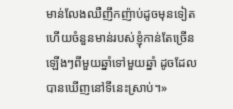មាន់លែងឈឺញឹកញ៉ាប់ដូចមុនទៀត ហើយចំនួនមាន់របស់ខ្ញុំកាន់តែច្រើនឡើងៗពីមួយឆ្នាំទៅមួយឆ្នាំ ដូចដែលបានឃើញនៅទីនេះស្រាប់។»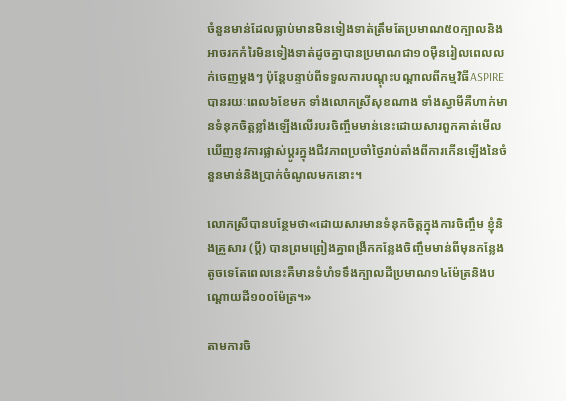ចំនួនមាន់ដែលធ្លាប់មានមិនទៀងទាត់ត្រឹមតែប្រមាណ៥០ក្បាលនិងអាចរកកំរៃមិនទៀងទាត់ដូចគ្នាបានប្រមាណជា១០ម៉ឺនរៀលពេលលក់ចេញម្តងៗ ប៉ុន្តែបន្ទាប់ពីទទួលការបណ្តុះបណ្តាលពីកម្មវិធីASPIREបានរយៈពេល៦ខែមក ទាំងលោកស្រីសុខណាង ទាំងស្វាមីគឺហាក់មានទំនុកចិត្តខ្លាំងឡើងលើរបរចិញ្ចឹមមាន់នេះដោយសារពួកគាត់មើលឃើញនូវការផ្លាស់ប្តូរក្នុងជីវភាពប្រចាំថ្ងៃរាប់តាំងពីការកើនឡើងនៃចំនួនមាន់និងបា្រក់ចំណូលមកនោះ។

លោកស្រីបានបន្ថែមថា«ដោយសារមានទំនុកចិត្តក្នុងការចិញ្ចឹម ខ្ញុំនិងគ្រួសារ (ប្តី) បានព្រមព្រៀងគ្នាពង្រីកកន្លែងចិញ្ចឹមមាន់ពីមុនកន្លែងតូចទេតែពេលនេះគឺមានទំហំទទឹងក្បាលដីប្រមាណ១៤ម៉ែត្រនិងបណ្តោយដី១០០ម៉ែត្រ។»

តាមការចិ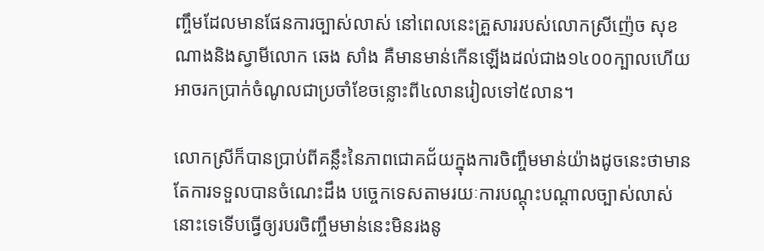ញ្ចឹមដែលមានផែនការច្បាស់លាស់ នៅពេលនេះគ្រួសាររបស់លោកស្រីញ៉េច សុខណាងនិងស្វាមីលោក ឆេង សាំង គឺមានមាន់កើនឡើងដល់ជាង១៤០០ក្បាលហើយអាចរកប្រាក់ចំណូលជាប្រចាំខែចន្លោះពី៤លានរៀលទៅ៥លាន។

លោកស្រីក៏បានប្រាប់ពីគន្លឹះនៃភាពជោគជ័យក្នុងការចិញ្ចឹមមាន់យ៉ាងដូចនេះថាមានតែការទទួលបានចំណេះដឹង បច្ចេកទេសតាមរយៈការបណ្តុះបណ្តាលច្បាស់លាស់នោះទេទើបធ្វើឲ្យរបរចិញ្ចឹមមាន់នេះមិនរងនូ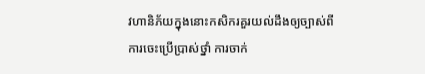វហានិភ័យក្នុងនោះកសិករគួរយល់ដឹងឲ្យច្បាស់ពីការចេះប្រើប្រាស់ថ្នាំ ការចាក់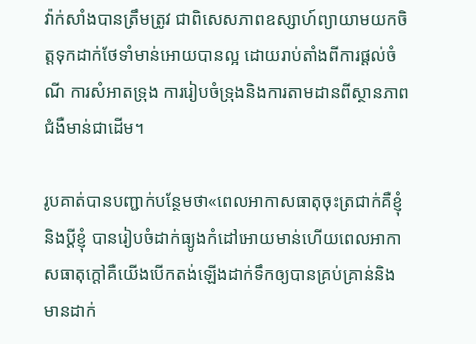វ៉ាក់សាំងបានត្រឹមត្រូវ ជាពិសេសភាពឧស្សាហ៍ព្យាយាមយកចិត្តទុកដាក់ថែទាំមាន់អោយបានល្អ ដោយរាប់តាំងពីការផ្តល់ចំណី ការសំអាតទ្រុង ការរៀបចំទ្រុងនិងការតាមដានពីស្ថានភាពជំងឺមាន់ជាដើម។

រូបគាត់បានបញ្ជាក់បន្ថែមថា«ពេលអាកាសធាតុចុះត្រជាក់គឺខ្ញុំនិងប្តីខ្ញុំ បានរៀបចំដាក់ធ្យូងកំដៅអោយមាន់ហើយពេលអាកាសធាតុក្តៅគឺយើងបើកតង់ឡើងដាក់ទឹកឲ្យបានគ្រប់គ្រាន់និងមានដាក់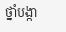ថ្នាំបង្កា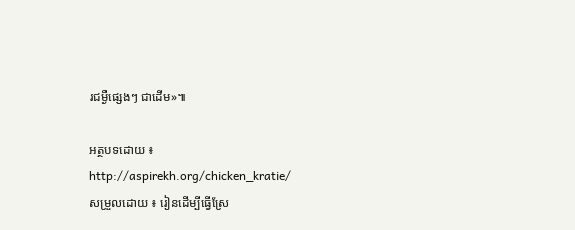រជម្ងឺផ្សេងៗ ជាដើម»៕

អត្ថបទដោយ ៖ http://aspirekh.org/chicken_kratie/
សម្រួលដោយ ៖ រៀនដើម្បីធ្វើស្រែ